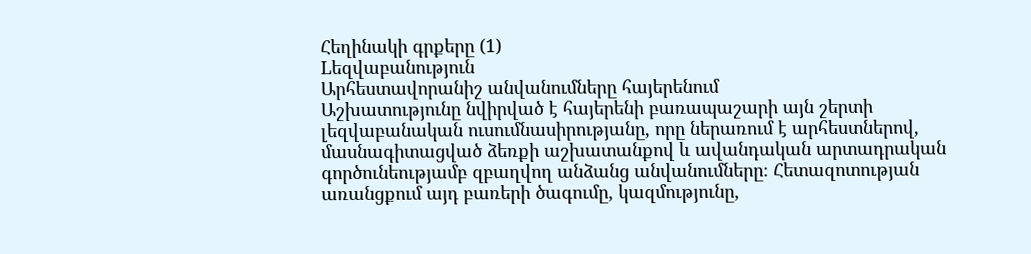Հեղինակի գրքերը (1)
Lեզվաբանություն
Արհեստավորանիշ անվանումները հայերենում
Աշխատությունը նվիրված է հայերենի բառապաշարի այն շերտի լեզվաբանական ուսումնասիրությանը, որը ներառում է արհեստներով, մասնագիտացված ձեռքի աշխատանքով և ավանդական արտադրական գործունեությամբ զբաղվող անձանց անվանումները։ Հետազոտության առանցքում այդ բառերի ծագումը, կազմությունը,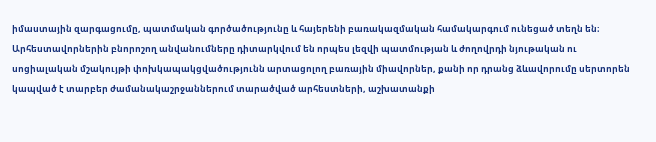իմաստային զարգացումը, պատմական գործածությունը և հայերենի բառակազմական համակարգում ունեցած տեղն են։ Արհեստավորներին բնորոշող անվանումները դիտարկվում են որպես լեզվի պատմության և ժողովրդի նյութական ու սոցիալական մշակույթի փոխկապակցվածությունն արտացոլող բառային միավորներ, քանի որ դրանց ձևավորումը սերտորեն կապված է տարբեր ժամանակաշրջաններում տարածված արհեստների, աշխատանքի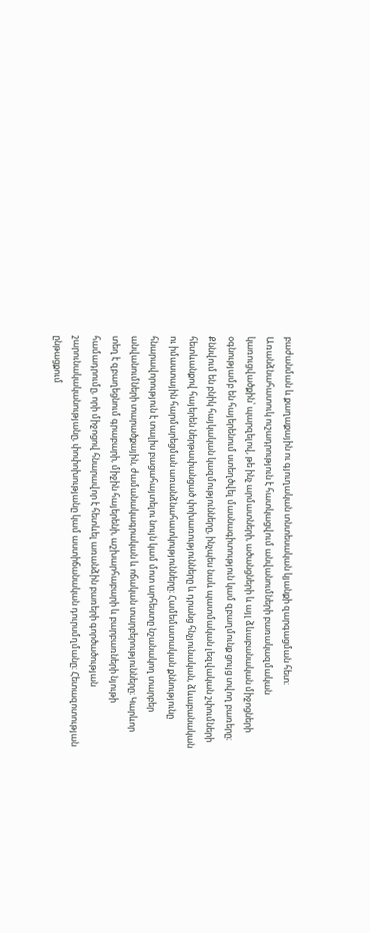բաժանման և քաղաքային ու գյուղական տնտեսական կյանքի զարգացման հետ։ Առանձնահատուկ ուշադրություն է հատկացվում անվանումների բառակազմական կառուցվածքին՝ պարզելով, թե ինչ արմատների, ածանցների և այլ ձևաբանական միջոցների օգնությամբ են հայերենում ստեղծվել մասնագիտություն կամ զբաղմունք ցույց տվող բառերը։ Քննվում են բնիկ հայկական կազմությունները, ինչպես նաև պատմական լեզվական շփումների հետևանքով հայերեն ներթափանցած փոխառությունները և դրանց հնչյունական, ձևաբանական ու իմաստային հարմարեցման առանձնահատկությունները։ Համեմատական քննությունը հնարավորություն է տալիս բացահայտելու նույն կամ մոտ արհեստը նշանակող տարբեր անվանումների տարածքային, ժամանակագրական և ոճական տարբերությունները։ Կարևոր տեղ է զբաղեցնում գրաբարի, միջին հայերենի, աշխարհաբարի և բարբառների նյութի համադրումը, որի միջոցով հնարավոր է հետևել առանձին բառերի գործածության շարունակականությանը, փոփոխությանը կամ աստիճանական դուրսմղմանը։ Հետազոտության ընթացքում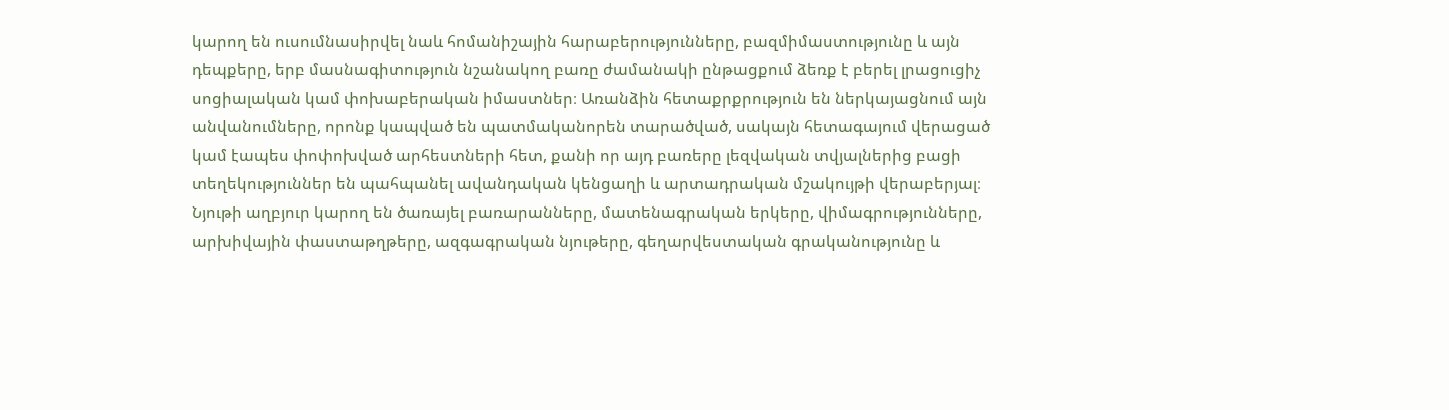կարող են ուսումնասիրվել նաև հոմանիշային հարաբերությունները, բազմիմաստությունը և այն դեպքերը, երբ մասնագիտություն նշանակող բառը ժամանակի ընթացքում ձեռք է բերել լրացուցիչ սոցիալական կամ փոխաբերական իմաստներ։ Առանձին հետաքրքրություն են ներկայացնում այն անվանումները, որոնք կապված են պատմականորեն տարածված, սակայն հետագայում վերացած կամ էապես փոփոխված արհեստների հետ, քանի որ այդ բառերը լեզվական տվյալներից բացի տեղեկություններ են պահպանել ավանդական կենցաղի և արտադրական մշակույթի վերաբերյալ։ Նյութի աղբյուր կարող են ծառայել բառարանները, մատենագրական երկերը, վիմագրությունները, արխիվային փաստաթղթերը, ազգագրական նյութերը, գեղարվեստական գրականությունը և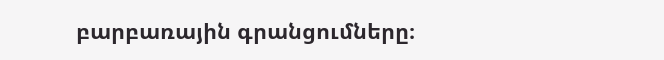բարբառային գրանցումները։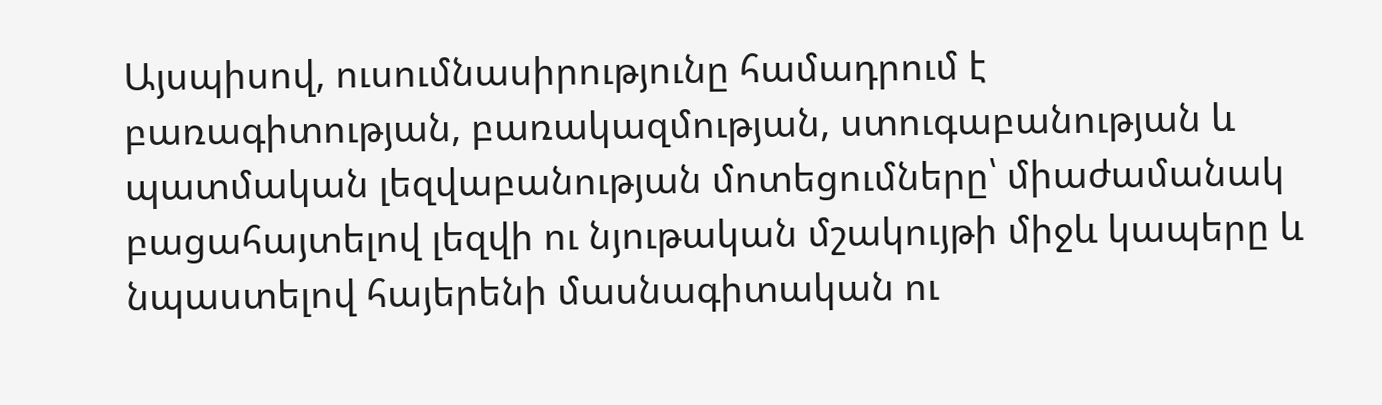Այսպիսով, ուսումնասիրությունը համադրում է բառագիտության, բառակազմության, ստուգաբանության և պատմական լեզվաբանության մոտեցումները՝ միաժամանակ բացահայտելով լեզվի ու նյութական մշակույթի միջև կապերը և նպաստելով հայերենի մասնագիտական ու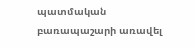պատմական բառապաշարի առավել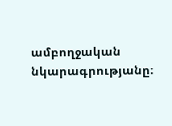ամբողջական նկարագրությանը։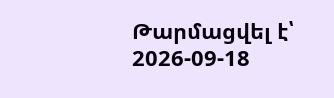Թարմացվել է՝ 2026-09-18